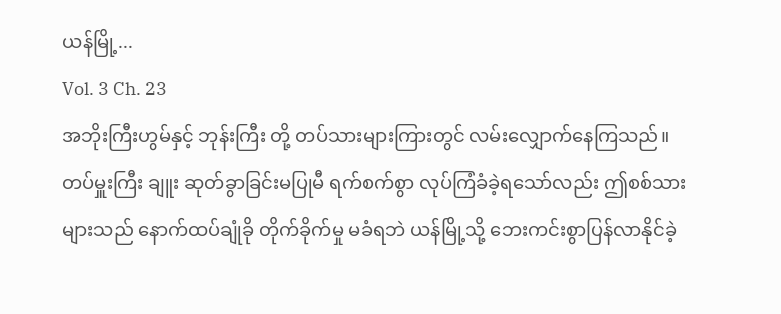ယန်မြို့...
Vol. 3 Ch. 23
အဘိုးကြီးဟွမ်နှင့် ဘုန်းကြီး တို့ တပ်သားများကြားတွင် လမ်းလျှောက်နေကြသည်။
တပ်မှူးကြီး ချူး ဆုတ်ခွာခြင်းမပြုမီ ရက်စက်စွာ လုပ်ကြံခံခဲ့ရသော်လည်း ဤစစ်သားများသည် နောက်ထပ်ချုံခို တိုက်ခိုက်မှု မခံရဘဲ ယန်မြို့သို့ ဘေးကင်းစွာပြန်လာနိုင်ခဲ့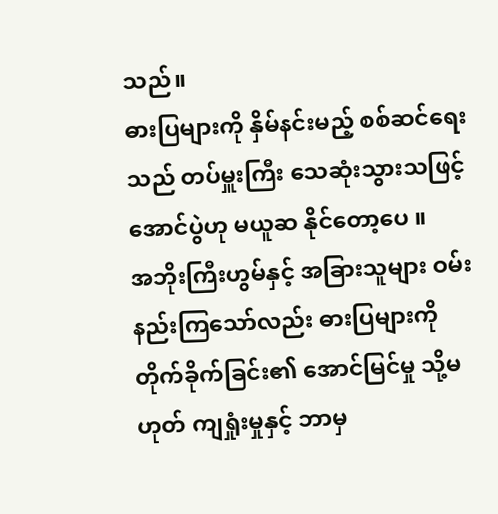သည်။
ဓားပြများကို နှိမ်နင်းမည့် စစ်ဆင်ရေးသည် တပ်မှူးကြီး သေဆုံးသွားသဖြင့် အောင်ပွဲဟု မယူဆ နိုင်တော့ပေ ။
အဘိုးကြီးဟွမ်နှင့် အခြားသူများ ဝမ်းနည်းကြသော်လည်း ဓားပြများကို တိုက်ခိုက်ခြင်း၏ အောင်မြင်မှု သို့မဟုတ် ကျရှုံးမှုနှင့် ဘာမှ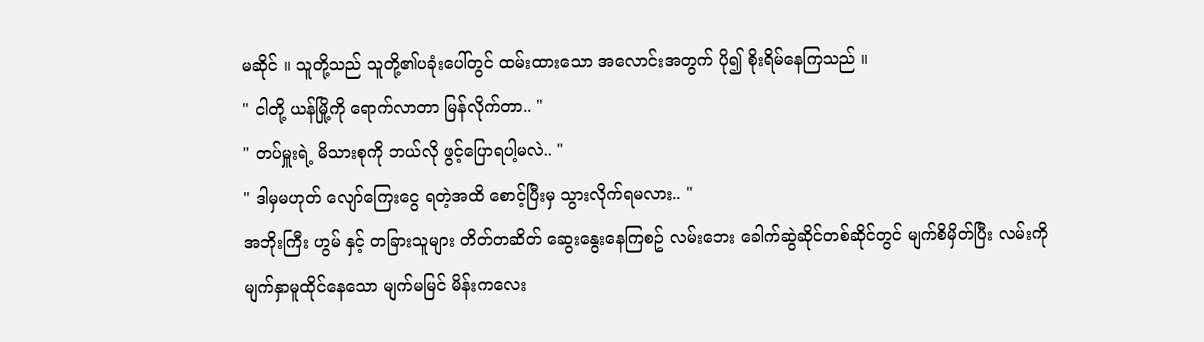မဆိုင် ။ သူတို့သည် သူတို့၏ပခုံးပေါ်တွင် ထမ်းထားသော အလောင်းအတွက် ပို၍ စိုးရိမ်နေကြသည် ။
" ငါတို့ ယန်မြို့ကို ရောက်လာတာ မြန်လိုက်တာ.. "
" တပ်မှူးရဲ့ မိသားစုကို ဘယ်လို ဖွင့်ပြောရပါ့မလဲ.. "
" ဒါမှမဟုတ် လျော်ကြေးငွေ ရတဲ့အထိ စောင့်ပြီးမှ သွားလိုက်ရမလား.. "
အဘိုးကြီး ဟွမ် နှင့် တခြားသူများ တိတ်တဆိတ် ဆွေးနွေးနေကြစဥ် လမ်းဘေး ခေါက်ဆွဲဆိုင်တစ်ဆိုင်တွင် မျက်စိမှိတ်ပြီး လမ်းကို မျက်နှာမူထိုင်နေသော မျက်မမြင် မိန်းကလေး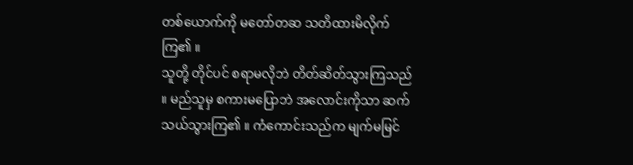တစ်ယောက်ကို မတော်တဆ သတိထားမိလိုက်ကြ၏ ။
သူတို့ တိုင်ပင် စရာမလိုဘဲ တိတ်ဆိတ်သွားကြသည် ။ မည်သူမှ စကားမပြောဘဲ အလောင်းကိုသာ ဆက်သယ်သွားကြ၏ ။ ကံကောင်းသည်က မျက်မမြင်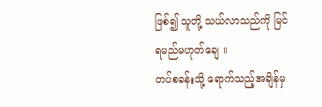ဖြစ်၍ သူတို့ သယ်လာသည်ကို မြင်ရမည်မဟုတ်ချေ ။
တပ်စခန်းသို့ ရောက်သည့်အချိန်မှ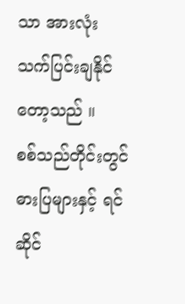သာ အားလုံး သက်ပြင်းချနိုင်တော့သည် ။
စစ်သည်တိုင်းတွင် ဓားပြများနှင့် ရင်ဆိုင်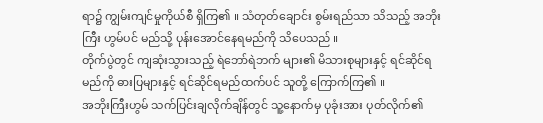ရာ၌ ကျွမ်းကျင်မှုကိုယ်စီ ရှိကြ၏ ။ သံတုတ်ချောင်း စွမ်းရည်သာ သိသည့် အဘိုးကြီး ဟွမ်ပင် မည်သို့ ပုန်းအောင်နေရမည်ကို သိပေသည် ။
တိုက်ပွဲတွင် ကျဆုံးသွားသည့် ရဲဘော်ရဲဘက် များ၏ မိသားစုများနှင့် ရင်ဆိုင်ရမည်ကို ဓားပြများနှင့် ရင်ဆိုင်ရမည်ထက်ပင် သူတို့ ကြောက်ကြ၏ ။
အဘိုးကြီးဟွမ် သက်ပြင်းချလိုက်ချိန်တွင် သူ့နောက်မှ ပုခုံးအား ပုတ်လိုက်၏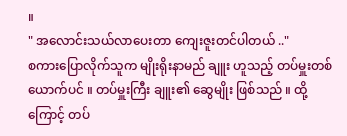။
" အလောင်းသယ်လာပေးတာ ကျေးဇူးတင်ပါတယ် .."
စကားပြောလိုက်သူက မျိုးရိုးနာမည် ချူး ဟူသည့် တပ်မှူးတစ်ယောက်ပင် ။ တပ်မှူးကြီး ချူး၏ ဆွေမျိုး ဖြစ်သည် ။ ထို့ကြောင့် တပ်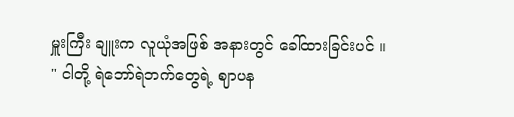မှူးကြီး ချူးက လူယုံအဖြစ် အနားတွင် ခေါ်ထားခြင်းပင် ။
" ငါတို့ ရဲဘော်ရဲဘက်တွေရဲ့ ဈာပန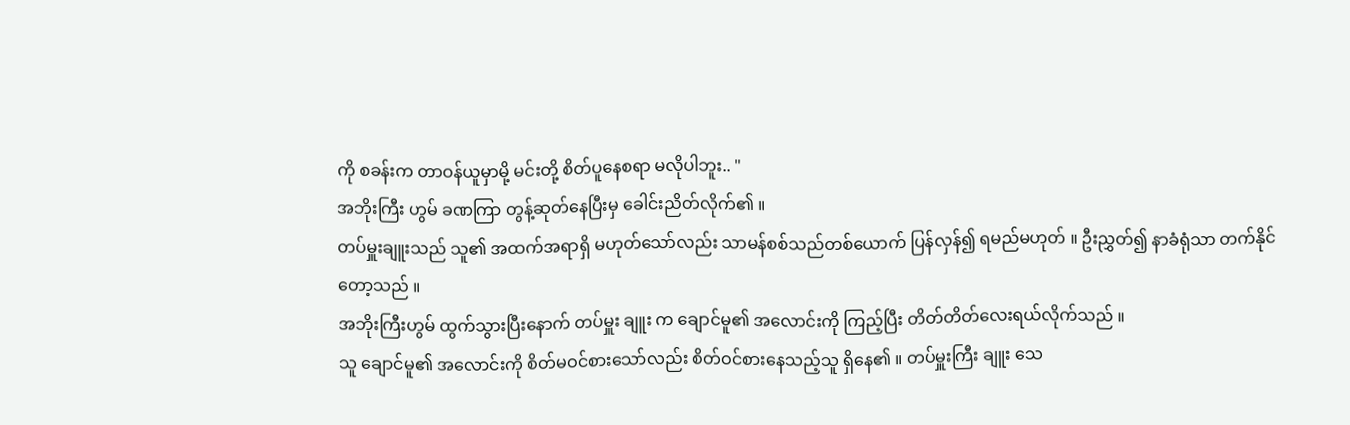ကို စခန်းက တာဝန်ယူမှာမို့ မင်းတို့ စိတ်ပူနေစရာ မလိုပါဘူး.. "
အဘိုးကြီး ဟွမ် ခဏကြာ တွန့်ဆုတ်နေပြီးမှ ခေါင်းညိတ်လိုက်၏ ။
တပ်မှူးချူးသည် သူ၏ အထက်အရာရှိ မဟုတ်သော်လည်း သာမန်စစ်သည်တစ်ယောက် ပြန်လှန်၍ ရမည်မဟုတ် ။ ဦးညွှတ်၍ နာခံရုံသာ တက်နိုင်တော့သည် ။
အဘိုးကြီးဟွမ် ထွက်သွားပြီးနောက် တပ်မှူး ချူး က ချောင်မူ၏ အလောင်းကို ကြည့်ပြီး တိတ်တိတ်လေးရယ်လိုက်သည် ။
သူ ချောင်မူ၏ အလောင်းကို စိတ်မဝင်စားသော်လည်း စိတ်ဝင်စားနေသည့်သူ ရှိနေ၏ ။ တပ်မှူးကြီး ချူး သေ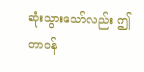ဆုံးသွားသော်လည်း ဤတာဝန်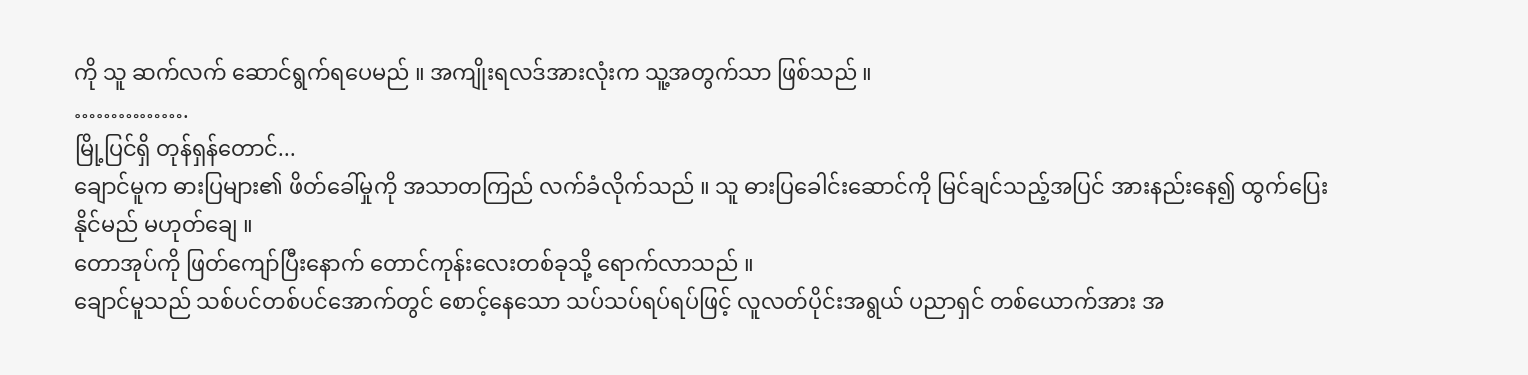ကို သူ ဆက်လက် ဆောင်ရွက်ရပေမည် ။ အကျိုးရလဒ်အားလုံးက သူ့အတွက်သာ ဖြစ်သည် ။
…………….
မြို့ပြင်ရှိ တုန်ရှန်တောင်...
ချောင်မူက ဓားပြများ၏ ဖိတ်ခေါ်မှုကို အသာတကြည် လက်ခံလိုက်သည် ။ သူ ဓားပြခေါင်းဆောင်ကို မြင်ချင်သည့်အပြင် အားနည်းနေ၍ ထွက်ပြေးနိုင်မည် မဟုတ်ချေ ။
တောအုပ်ကို ဖြတ်ကျော်ပြီးနောက် တောင်ကုန်းလေးတစ်ခုသို့ ရောက်လာသည် ။
ချောင်မူသည် သစ်ပင်တစ်ပင်အောက်တွင် စောင့်နေသော သပ်သပ်ရပ်ရပ်ဖြင့် လူလတ်ပိုင်းအရွယ် ပညာရှင် တစ်ယောက်အား အ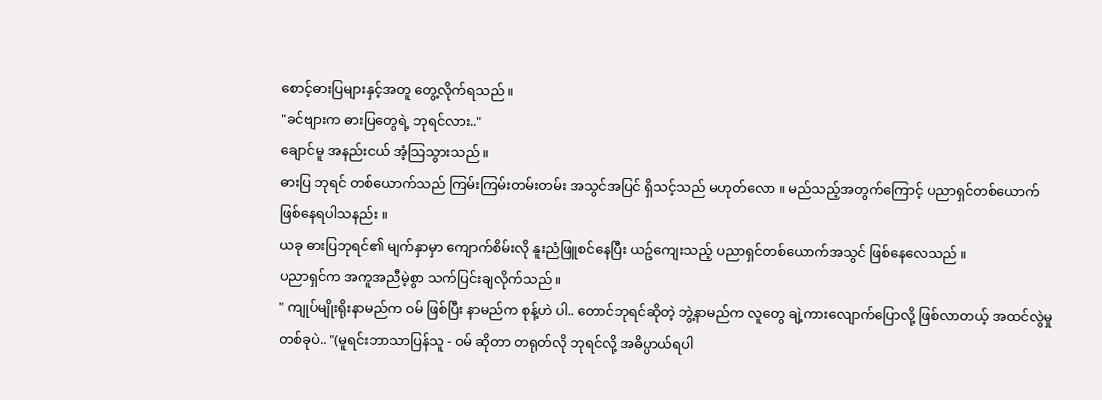စောင့်ဓားပြများနှင့်အတူ တွေ့လိုက်ရသည် ။
"ခင်ဗျားက ဓားပြတွေရဲ့ ဘုရင်လား.."
ချောင်မူ အနည်းငယ် အံ့သြသွားသည် ။
ဓားပြ ဘုရင် တစ်ယောက်သည် ကြမ်းကြမ်းတမ်းတမ်း အသွင်အပြင် ရှိသင့်သည် မဟုတ်လော ။ မည်သည့်အတွက်ကြောင့် ပညာရှင်တစ်ယောက် ဖြစ်နေရပါသနည်း ။
ယခု ဓားပြဘုရင်၏ မျက်နှာမှာ ကျောက်စိမ်းလို နူးညံဖြူစင်နေပြီး ယဥ်ကျေးသည့် ပညာရှင်တစ်ယောက်အသွင် ဖြစ်နေလေသည် ။
ပညာရှင်က အကူအညီမဲ့စွာ သက်ပြင်းချလိုက်သည်။
" ကျုပ်မျိုးရိုးနာမည်က ဝမ် ဖြစ်ပြီး နာမည်က စုန့်ဟဲ ပါ.. တောင်ဘုရင်ဆိုတဲ့ ဘွဲ့နာမည်က လူတွေ ချဲ့ကားလျောက်ပြောလို့ ဖြစ်လာတယ့် အထင်လွဲမှု တစ်ခုပဲ.. "(မူရင်းဘာသာပြန်သူ - ဝမ် ဆိုတာ တရုတ်လို ဘုရင်လို့ အဓိပ္ပာယ်ရပါ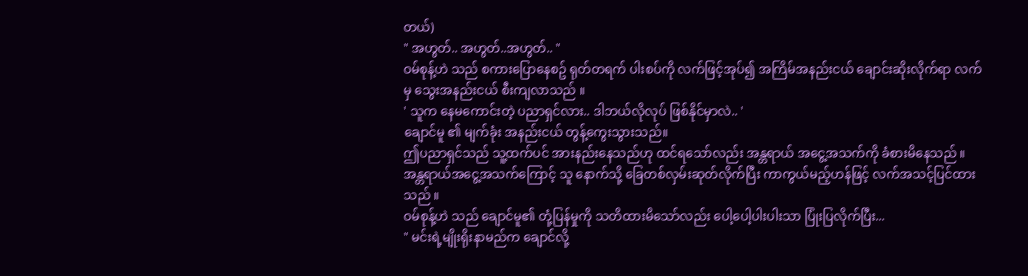တယ်)
" အဟွတ်.. အဟွတ်..အဟွတ်.. "
ဝမ်စုန့်ဟဲ သည် စကားပြောနေစဥ် ရုတ်တရက် ပါးစပ်ကို လက်ဖြင့်အုပ်၍ အကြိမ်အနည်းငယ် ချောင်းဆိုးလိုက်ရာ လက်မှ သွေးအနည်းငယ် စီးကျလာသည် ။
' သူက နေမကောင်းတဲ့ ပညာရှင်လား.. ဒါဘယ်လိုလုပ် ဖြစ်နိုင်မှာလဲ.. '
ချောင်မူ ၏ မျက်ခုံး အနည်းငယ် တွန့်ကွေးသွားသည်။
ဤပညာရှင်သည် သူ့ထက်ပင် အားနည်းနေသည်ဟု ထင်ရသော်လည်း အန္တရာယ် အငွေ့အသက်ကို ခံစားမိနေသည် ။
အန္တရာယ်အငွေ့အသက်ကြောင့် သူ နောက်သို့ ခြေတစ်လှမ်းဆုတ်လိုက်ပြီး ကာကွယ်မည့်ဟန်ဖြင့် လက်အသင့်ပြင်ထားသည် ။
ဝမ်စုန့်ဟဲ သည် ချောင်မူ၏ တုံ့ပြန်မှုကို သတိထားမိသော်လည်း ပေါ့ပေါ့ပါးပါးသာ ပြုံးပြလိုက်ပြီး...
" မင်းရဲ့မျိုးရိုးနာမည်က ချောင်လို့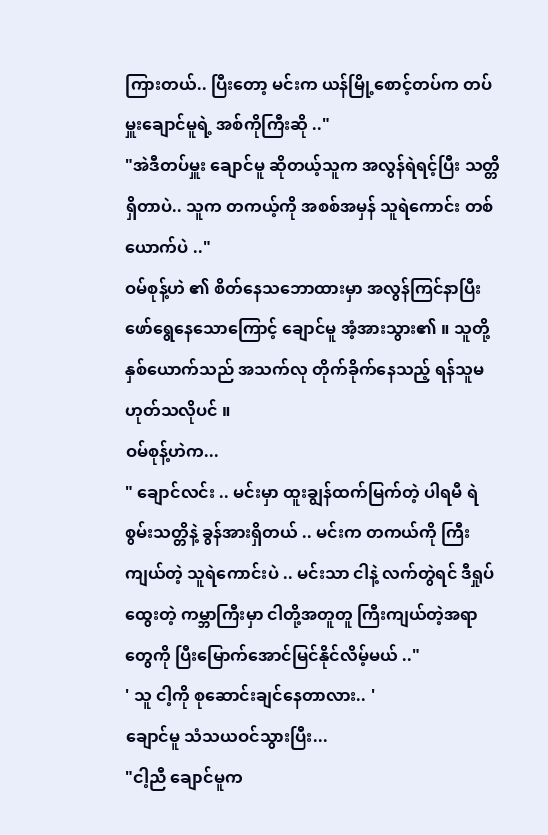ကြားတယ်.. ပြီးတော့ မင်းက ယန်မြို့စောင့်တပ်က တပ်မှူးချောင်မူရဲ့ အစ်ကိုကြီးဆို .."
"အဲဒီတပ်မှူး ချောင်မူ ဆိုတယ့်သူက အလွန်ရဲရင့်ပြီး သတ္တိရှိတာပဲ.. သူက တကယ့်ကို အစစ်အမှန် သူရဲကောင်း တစ်ယောက်ပဲ .."
ဝမ်စုန့်ဟဲ ၏ စိတ်နေသဘောထားမှာ အလွန်ကြင်နာပြီး ဖော်ရွေနေသောကြောင့် ချောင်မူ အံ့အားသွား၏ ။ သူတို့ နှစ်ယောက်သည် အသက်လု တိုက်ခိုက်နေသည့် ရန်သူမဟုတ်သလိုပင် ။
ဝမ်စုန့်ဟဲက...
" ချောင်လင်း .. မင်းမှာ ထူးချွန်ထက်မြက်တဲ့ ပါရမီ ရဲစွမ်းသတ္တိနဲ့ ခွန်အားရှိတယ် .. မင်းက တကယ်ကို ကြီးကျယ်တဲ့ သူရဲကောင်းပဲ .. မင်းသာ ငါနဲ့ လက်တွဲရင် ဒီရှုပ်ထွေးတဲ့ ကမ္ဘာကြီးမှာ ငါတို့အတူတူ ကြီးကျယ်တဲ့အရာတွေကို ပြီးမြောက်အောင်မြင်နိုင်လိမ့်မယ် .."
' သူ ငါ့ကို စုဆောင်းချင်နေတာလား.. '
ချောင်မူ သံသယဝင်သွားပြီး...
"ငါ့ညီ ချောင်မူက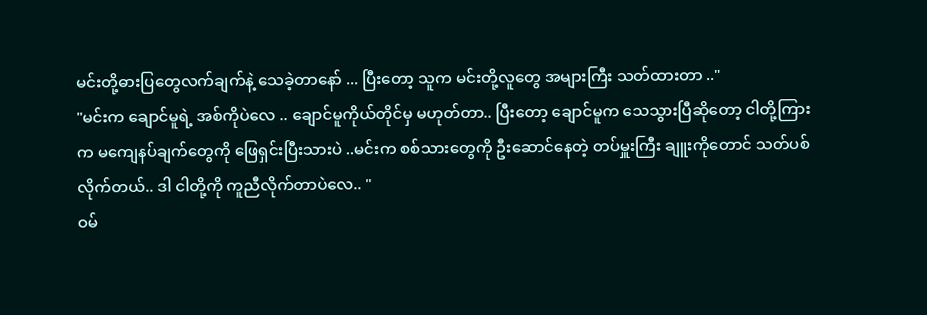မင်းတို့ဓားပြတွေလက်ချက်နဲ့ သေခဲ့တာနော် ... ပြီးတော့ သူက မင်းတို့လူတွေ အများကြီး သတ်ထားတာ .."
"မင်းက ချောင်မူရဲ့ အစ်ကိုပဲလေ .. ချောင်မူကိုယ်တိုင်မှ မဟုတ်တာ.. ပြီးတော့ ချောင်မူက သေသွားပြီဆိုတော့ ငါတို့ကြားက မကျေနပ်ချက်တွေကို ဖြေရှင်းပြီးသားပဲ ..မင်းက စစ်သားတွေကို ဦးဆောင်နေတဲ့ တပ်မှူးကြီး ချူးကိုတောင် သတ်ပစ်လိုက်တယ်.. ဒါ ငါတို့ကို ကူညီလိုက်တာပဲလေ.. "
ဝမ်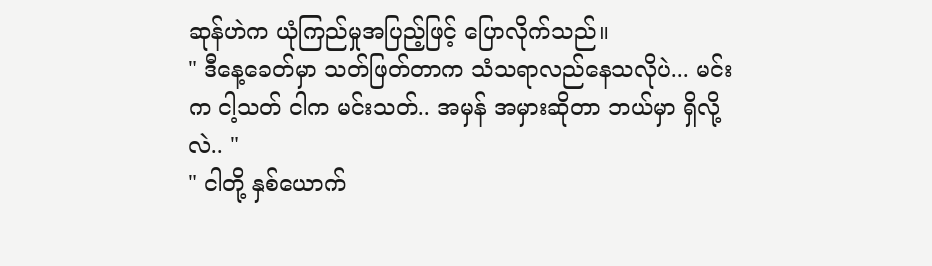ဆုန်ဟဲက ယုံကြည်မှုအပြည့်ဖြင့် ပြောလိုက်သည်။
" ဒီနေ့ခေတ်မှာ သတ်ဖြတ်တာက သံသရာလည်နေသလိုပဲ... မင်းက ငါ့သတ် ငါက မင်းသတ်.. အမှန် အမှားဆိုတာ ဘယ်မှာ ရှိလို့လဲ.. "
" ငါတို့ နှစ်ယောက်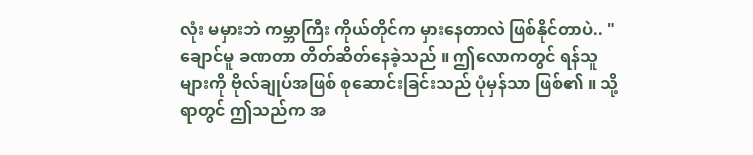လုံး မမှားဘဲ ကမ္ဘာကြီး ကိုယ်တိုင်က မှားနေတာလဲ ဖြစ်နိုင်တာပဲ.. "
ချောင်မူ ခဏတာ တိတ်ဆိတ်နေခဲ့သည် ။ ဤလောကတွင် ရန်သူများကို ဗိုလ်ချုပ်အဖြစ် စုဆောင်းခြင်းသည် ပုံမှန်သာ ဖြစ်၏ ။ သို့ရာတွင် ဤသည်က အ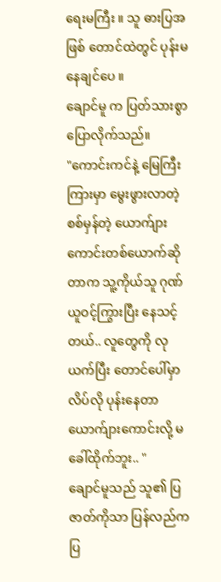ရေးမကြီး ။ သူ ဓားပြအဖြစ် တောင်ထဲတွင် ပုန်းမနေချင်ပေ ။
ချောင်မူ က ပြတ်သားစွာ ပြောလိုက်သည်။
"ကောင်းကင်နဲ့ မြေကြီးကြားမှာ မွေးဖွားလာတဲ့ စစ်မှန်တဲ့ ယောက်ျားကောင်းတစ်ယောက်ဆိုတာက သူ့ကိုယ်သူ ဂုဏ်ယူဝင့်ကြွားပြီး နေသင့်တယ်.. လူတွေကို လုယက်ပြီး တောင်ပေါ်မှာ လိပ်လို ပုန်းနေတာ ယောက်ျားကောင်းလို့ မခေါ်ထိုက်ဘူး.. "
ချောင်မူသည် သူ၏ ပြဇာတ်ကိုသာ ပြန်လည်ကပြ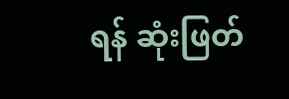ရန် ဆုံးဖြတ်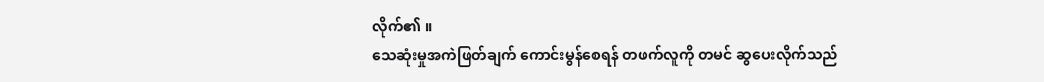လိုက်၏ ။
သေဆုံးမှုအကဲဖြတ်ချက် ကောင်းမွန်စေရန် တဖက်လူကို တမင် ဆွပေးလိုက်သည်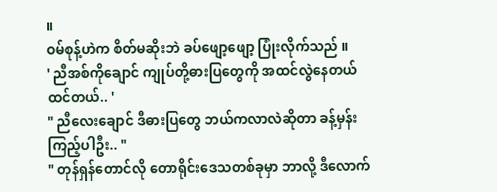။
ဝမ်စုန့်ဟဲက စိတ်မဆိုးဘဲ ခပ်ဖျော့ဖျော့ ပြုံးလိုက်သည် ။
' ညီအစ်ကိုချောင် ကျုပ်တို့ဓားပြတွေကို အထင်လွဲနေတယ် ထင်တယ်.. '
" ညီလေးချောင် ဒီဓားပြတွေ ဘယ်ကလာလဲဆိုတာ ခန့်မှန်းကြည့်ပါဦး.. "
" တုန်ရှန်တောင်လို တောရိုင်းဒေသတစ်ခုမှာ ဘာလို့ ဒီလောက်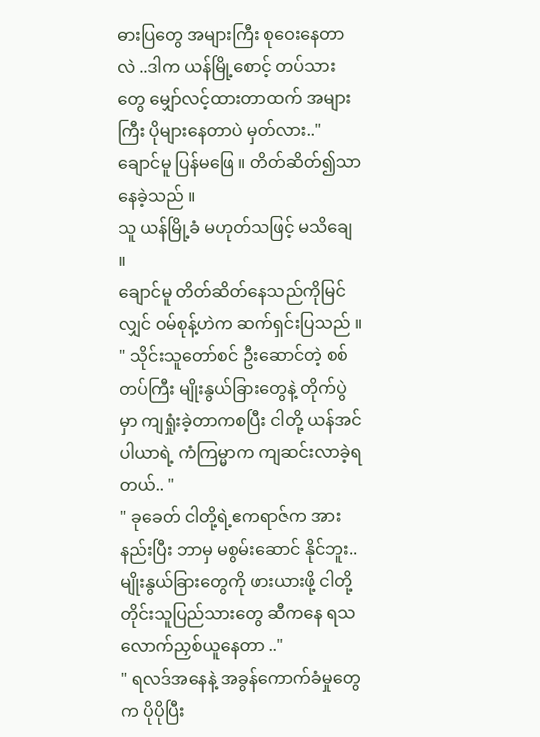ဓားပြတွေ အများကြီး စုဝေးနေတာလဲ ..ဒါက ယန်မြို့စောင့် တပ်သားတွေ မျှော်လင့်ထားတာထက် အများကြီး ပိုများနေတာပဲ မှတ်လား.."
ချောင်မူ ပြန်မဖြေ ။ တိတ်ဆိတ်၍သာ နေခဲ့သည် ။
သူ ယန်မြို့ခံ မဟုတ်သဖြင့် မသိချေ ။
ချောင်မူ တိတ်ဆိတ်နေသည်ကိုမြင်လျှင် ဝမ်စုန့်ဟဲက ဆက်ရှင်းပြသည် ။
" သိုင်းသူတော်စင် ဦးဆောင်တဲ့ စစ်တပ်ကြီး မျိုးနွယ်ခြားတွေနဲ့ တိုက်ပွဲမှာ ကျရှုံးခဲ့တာကစပြီး ငါတို့ ယန်အင်ပါယာရဲ့ ကံကြမ္မာက ကျဆင်းလာခဲ့ရတယ်.. "
" ခုခေတ် ငါတို့ရဲ့ဧကရာဇ်က အားနည်းပြီး ဘာမှ မစွမ်းဆောင် နိုင်ဘူး.. မျိုးနွယ်ခြားတွေကို ဖားယားဖို့ ငါတို့ တိုင်းသူပြည်သားတွေ ဆီကနေ ရသလောက်ညှစ်ယူနေတာ .."
" ရလဒ်အနေနဲ့ အခွန်ကောက်ခံမှုတွေက ပိုပိုပြီး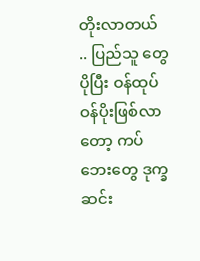တိုးလာတယ် .. ပြည်သူ တွေ ပိုပြီး ဝန်ထုပ်ဝန်ပိုးဖြစ်လာတော့ ကပ်ဘေးတွေ ဒုက္ခဆင်း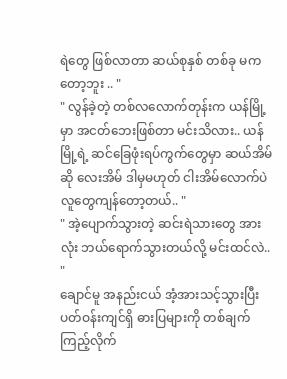ရဲတွေ ဖြစ်လာတာ ဆယ်စုနှစ် တစ်ခု မကတော့ဘူး .. "
" လွန်ခဲ့တဲ့ တစ်လလောက်တုန်းက ယန်မြို့မှာ အငတ်ဘေးဖြစ်တာ မင်းသိလား.. ယန်မြို့ရဲ့ ဆင်ခြေဖုံးရပ်ကွက်တွေမှာ ဆယ်အိမ်ဆို လေးအိမ် ဒါမှမဟုတ် ငါးအိမ်လောက်ပဲ လူတွေကျန်တော့တယ်.. "
" အဲ့ပျောက်သွားတဲ့ ဆင်းရဲသားတွေ အားလုံး ဘယ်ရောက်သွားတယ်လို့ မင်းထင်လဲ.. "
ချောင်မူ အနည်းငယ် အံ့အားသင့်သွားပြီး ပတ်ဝန်းကျင်ရှိ ဓားပြများကို တစ်ချက်ကြည့်လိုက်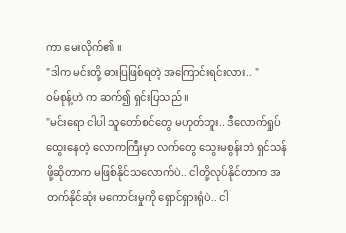ကာ မေးလိုက်၏ ။
"ဒါက မင်းတို့ ဓားပြဖြစ်ရတဲ့ အကြောင်းရင်းလား.. "
ဝမ်စုန့်ဟဲ က ဆက်၍ ရှင်းပြသည် ။
"မင်းရော ငါပါ သူတော်စင်တွေ မဟုတ်ဘူး.. ဒီလောက်ရှုပ်ထွေးနေတဲ့ လောကကြီးမှာ လက်တွေ သွေးမစွန်းဘဲ ရှင်သန်ဖို့ဆိုတာက မဖြစ်နိုင်သလောက်ပဲ.. ငါတို့လုပ်နိုင်တာက အတက်နိုင်ဆုံး မကောင်းမှုကို ရှောင်ရှားရုံပဲ.. ငါ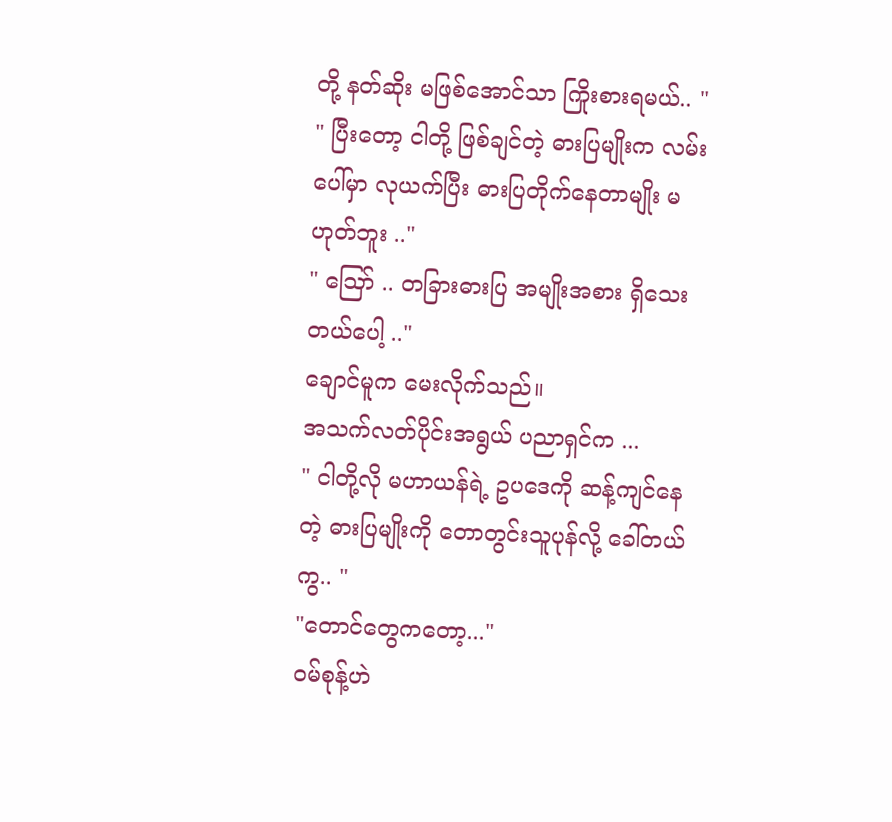တို့ နတ်ဆိုး မဖြစ်အောင်သာ ကြိုးစားရမယ်.. "
" ပြီးတော့ ငါတို့ ဖြစ်ချင်တဲ့ ဓားပြမျိုးက လမ်းပေါ်မှာ လုယက်ပြီး ဓားပြတိုက်နေတာမျိုး မဟုတ်ဘူး .."
" ဪ .. တခြားဓားပြ အမျိုးအစား ရှိသေးတယ်ပေါ့ .."
ချောင်မူက မေးလိုက်သည်။
အသက်လတ်ပိုင်းအရွယ် ပညာရှင်က ...
" ငါတို့လို မဟာယန်ရဲ့ ဥပဒေကို ဆန့်ကျင်နေတဲ့ ဓားပြမျိုးကို တောတွင်းသူပုန်လို့ ခေါ်တယ်ကွ.. "
"တောင်တွေကတော့..."
ဝမ်စုန့်ဟဲ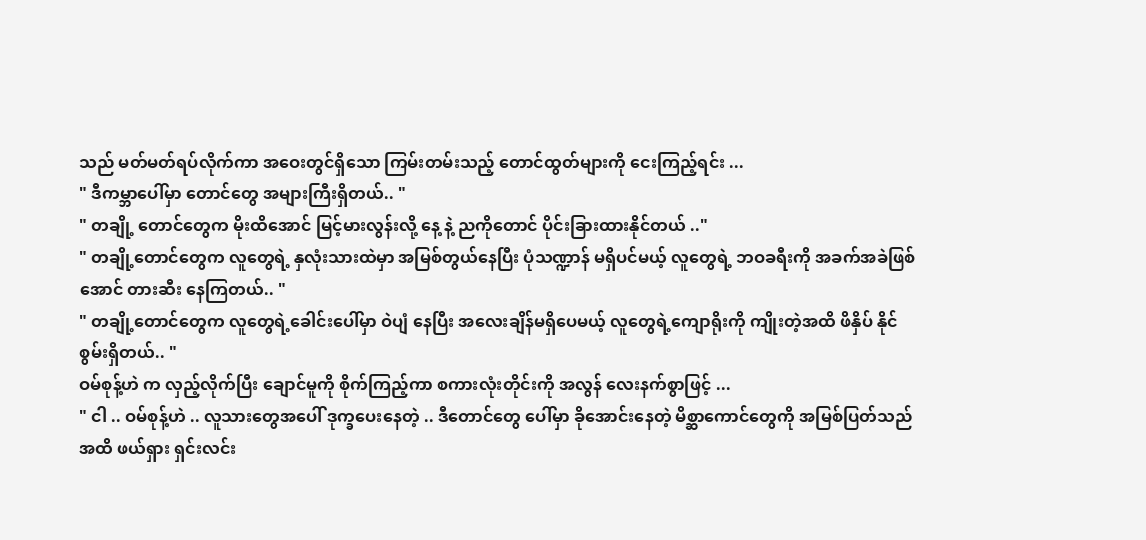သည် မတ်မတ်ရပ်လိုက်ကာ အဝေးတွင်ရှိသော ကြမ်းတမ်းသည့် တောင်ထွတ်များကို ငေးကြည့်ရင်း ...
" ဒီကမ္ဘာပေါ်မှာ တောင်တွေ အများကြီးရှိတယ်.. "
" တချို့ တောင်တွေက မိုးထိအောင် မြင့်မားလွန်းလို့ နေ့ နဲ့ ညကိုတောင် ပိုင်းခြားထားနိုင်တယ် .."
" တချို့တောင်တွေက လူတွေရဲ့ နှလုံးသားထဲမှာ အမြစ်တွယ်နေပြီး ပုံသဏ္ဍာန် မရှိပင်မယ့် လူတွေရဲ့ ဘဝခရီးကို အခက်အခဲဖြစ်အောင် တားဆီး နေကြတယ်.. "
" တချို့တောင်တွေက လူတွေရဲ့ခေါင်းပေါ်မှာ ဝဲပျံ နေပြီး အလေးချိန်မရှိပေမယ့် လူတွေရဲ့ကျောရိုးကို ကျိုးတဲ့အထိ ဖိနှိပ် နိုင်စွမ်းရှိတယ်.. "
ဝမ်စုန့်ဟဲ က လှည့်လိုက်ပြီး ချောင်မူကို စိုက်ကြည့်ကာ စကားလုံးတိုင်းကို အလွန် လေးနက်စွာဖြင့် ...
" ငါ .. ဝမ်စုန့်ဟဲ .. လူသားတွေအပေါ် ဒုက္ခပေးနေတဲ့ .. ဒီတောင်တွေ ပေါ်မှာ ခိုအောင်းနေတဲ့ မိစ္ဆာကောင်တွေကို အမြစ်ပြတ်သည်အထိ ဖယ်ရှား ရှင်းလင်း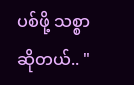ပစ်ဖို့ သစ္စာဆိုတယ်.. "